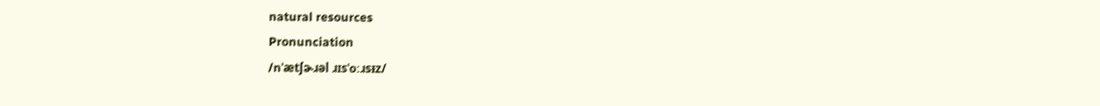natural resources
Pronunciation
/nˈætʃɚɹəl ɹɪsˈoːɹsᵻz/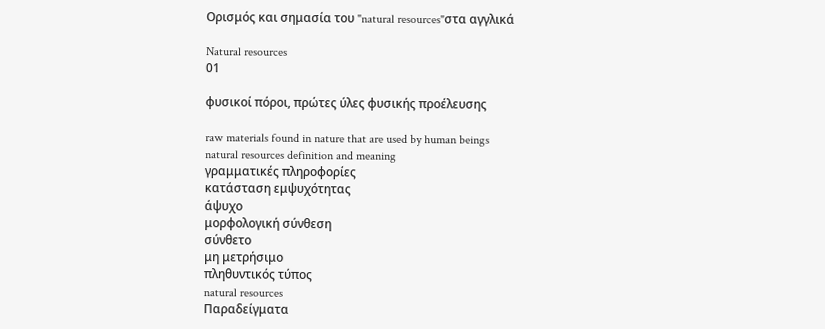Ορισμός και σημασία του "natural resources"στα αγγλικά

Natural resources
01

φυσικοί πόροι, πρώτες ύλες φυσικής προέλευσης

raw materials found in nature that are used by human beings
natural resources definition and meaning
γραμματικές πληροφορίες
κατάσταση εμψυχότητας
άψυχο
μορφολογική σύνθεση
σύνθετο
μη μετρήσιμο
πληθυντικός τύπος
natural resources
Παραδείγματα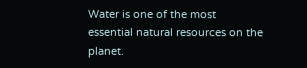Water is one of the most essential natural resources on the planet.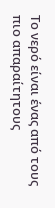Το νερό είναι ένας από τους πιο απαραίτητους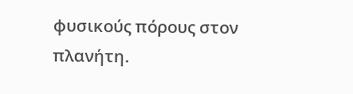φυσικούς πόρους στον πλανήτη.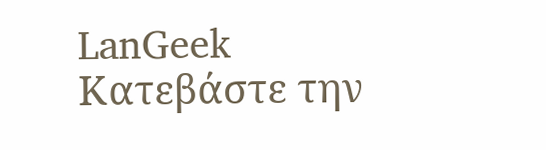LanGeek
Κατεβάστε την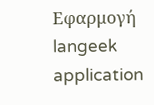Εφαρμογή
langeek application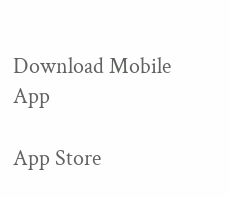Download Mobile App

App Store